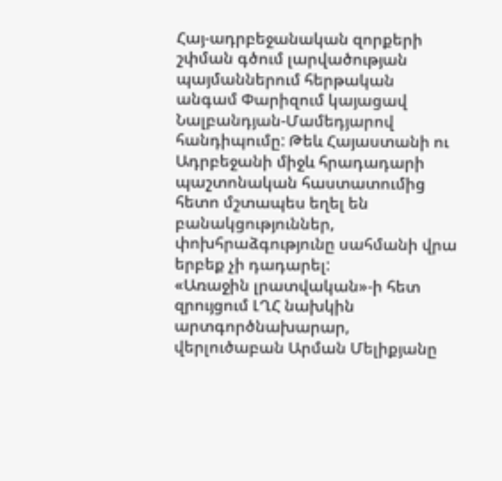Հայ-ադրբեջանական զորքերի շփման գծում լարվածության պայմաններում հերթական անգամ Փարիզում կայացավ Նալբանդյան-Մամեդյարով հանդիպումը: Թեև Հայաստանի ու Ադրբեջանի միջև հրադադարի պաշտոնական հաստատումից հետո մշտապես եղել են բանակցություններ, փոխհրաձգությունը սահմանի վրա երբեք չի դադարել:
«Առաջին լրատվական»-ի հետ զրույցում ԼՂՀ նախկին արտգործնախարար, վերլուծաբան Արման Մելիքյանը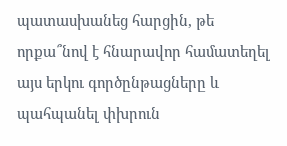պատասխանեց հարցին, թե որքա՞նով է հնարավոր համատեղել այս երկու գործընթացները և պահպանել փխրուն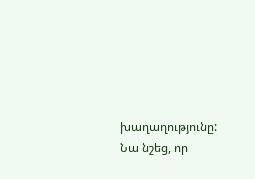խաղաղությունը:
Նա նշեց, որ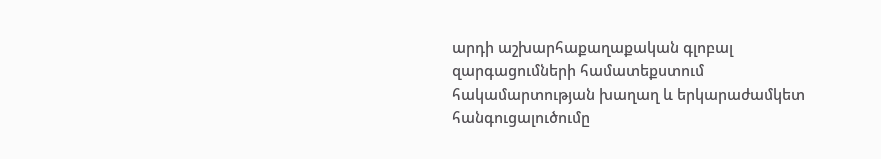արդի աշխարհաքաղաքական գլոբալ զարգացումների համատեքստում հակամարտության խաղաղ և երկարաժամկետ հանգուցալուծումը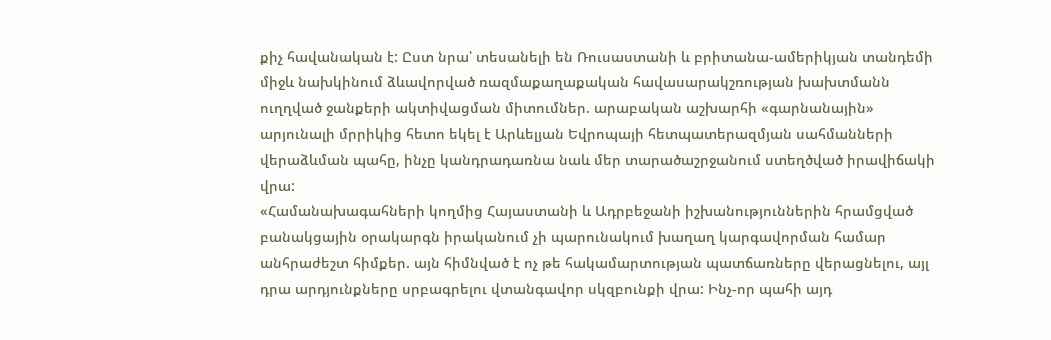քիչ հավանական է: Ըստ նրա՝ տեսանելի են Ռուսաստանի և բրիտանա-ամերիկյան տանդեմի միջև նախկինում ձևավորված ռազմաքաղաքական հավասարակշռության խախտմանն ուղղված ջանքերի ակտիվացման միտումներ. արաբական աշխարհի «գարնանային» արյունալի մրրիկից հետո եկել է Արևելյան Եվրոպայի հետպատերազմյան սահմանների վերաձևման պահը, ինչը կանդրադառնա նաև մեր տարածաշրջանում ստեղծված իրավիճակի վրա:
«Համանախագահների կողմից Հայաստանի և Ադրբեջանի իշխանություններին հրամցված բանակցային օրակարգն իրականում չի պարունակում խաղաղ կարգավորման համար անհրաժեշտ հիմքեր. այն հիմնված է ոչ թե հակամարտության պատճառները վերացնելու, այլ դրա արդյունքները սրբագրելու վտանգավոր սկզբունքի վրա: Ինչ-որ պահի այդ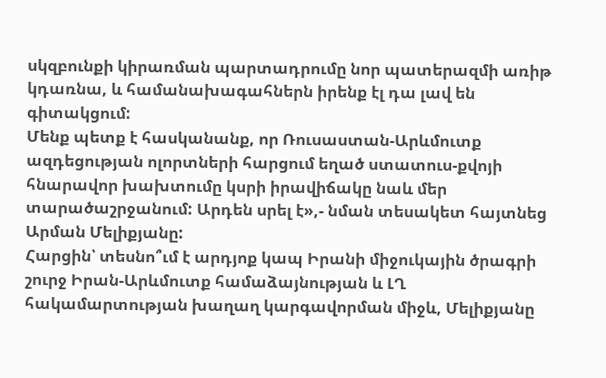սկզբունքի կիրառման պարտադրումը նոր պատերազմի առիթ կդառնա, և համանախագահներն իրենք էլ դա լավ են գիտակցում:
Մենք պետք է հասկանանք, որ Ռուսաստան-Արևմուտք ազդեցության ոլորտների հարցում եղած ստատուս-քվոյի հնարավոր խախտումը կսրի իրավիճակը նաև մեր տարածաշրջանում: Արդեն սրել է»,- նման տեսակետ հայտնեց Արման Մելիքյանը:
Հարցին՝ տեսնո՞ւմ է արդյոք կապ Իրանի միջուկային ծրագրի շուրջ Իրան-Արևմուտք համաձայնության և ԼՂ հակամարտության խաղաղ կարգավորման միջև, Մելիքյանը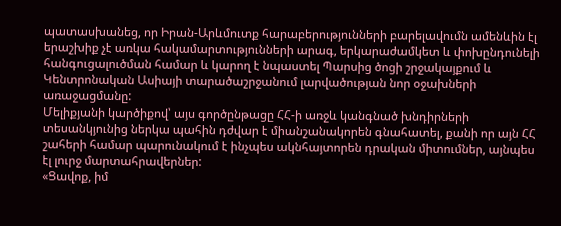պատասխանեց, որ Իրան-Արևմուտք հարաբերությունների բարելավումն ամենևին էլ երաշխիք չէ առկա հակամարտությունների արագ, երկարաժամկետ և փոխընդունելի հանգուցալուծման համար և կարող է նպաստել Պարսից ծոցի շրջակայքում և Կենտրոնական Ասիայի տարածաշրջանում լարվածության նոր օջախների առաջացմանը:
Մելիքյանի կարծիքով՝ այս գործընթացը ՀՀ-ի առջև կանգնած խնդիրների տեսանկյունից ներկա պահին դժվար է միանշանակորեն գնահատել, քանի որ այն ՀՀ շահերի համար պարունակում է ինչպես ակնհայտորեն դրական միտումներ, այնպես էլ լուրջ մարտահրավերներ:
«Ցավոք, իմ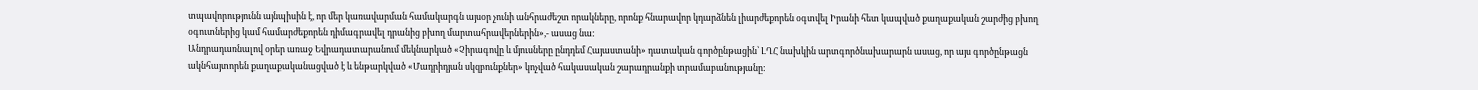տպավորությունն այնպիսին է, որ մեր կառավարման համակարգն այսօր չունի անհրաժեշտ որակները, որոնք հնարավոր կդարձնեն լիարժեքորեն օգտվել Իրանի հետ կապված քաղաքական շարժից բխող օգուտներից կամ համարժեքորեն դիմագրավել դրանից բխող մարտահրավերներին»,- ասաց նա:
Անդրադառնալով օրեր առաջ Եվրադատարանում մեկնարկած «Չիրագովը և մյուսները ընդդեմ Հայաստանի» դատական գործընթացին՝ ԼՂՀ նախկին արտգործնախարարն ասաց, որ այս գործընթացն ակնհայտորեն քաղաքականացված է և ենթարկված «Մադրիդյան սկզբունքներ» կոչված հակասական շարադրանքի տրամաբանությանը: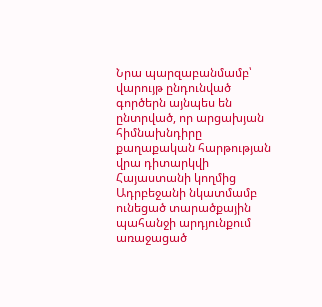Նրա պարզաբանմամբ՝ վարույթ ընդունված գործերն այնպես են ընտրված, որ արցախյան հիմնախնդիրը քաղաքական հարթության վրա դիտարկվի Հայաստանի կողմից Ադրբեջանի նկատմամբ ունեցած տարածքային պահանջի արդյունքում առաջացած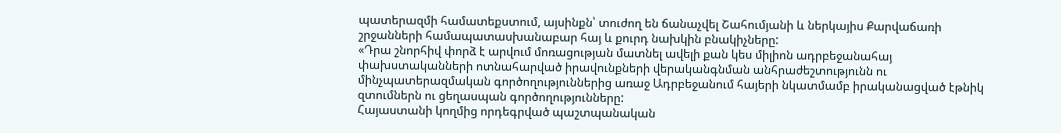պատերազմի համատեքստում, այսինքն՝ տուժող են ճանաչվել Շահումյանի և ներկայիս Քարվաճառի շրջանների համապատասխանաբար հայ և քուրդ նախկին բնակիչները:
«Դրա շնորհիվ փորձ է արվում մոռացության մատնել ավելի քան կես միլիոն ադրբեջանահայ փախստականների ոտնահարված իրավունքների վերականգնման անհրաժեշտությունն ու մինչպատերազմական գործողություններից առաջ Ադրբեջանում հայերի նկատմամբ իրականացված էթնիկ զտումներն ու ցեղասպան գործողությունները:
Հայաստանի կողմից որդեգրված պաշտպանական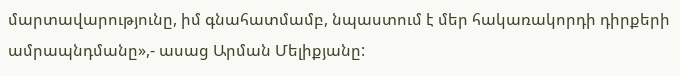մարտավարությունը, իմ գնահատմամբ, նպաստում է մեր հակառակորդի դիրքերի ամրապնդմանը»,- ասաց Արման Մելիքյանը: